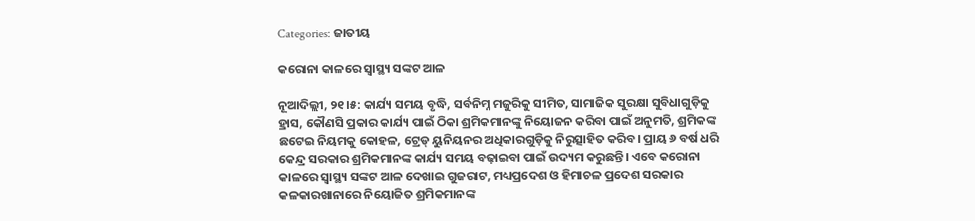Categories: ଜାତୀୟ

କରୋନା କାଳରେ ସ୍ବାସ୍ଥ୍ୟ ସଙ୍କଟ ଆଳ

ନୂଆଦିଲ୍ଲୀ, ୨୧।୫: କାର୍ଯ୍ୟ ସମୟ ବୃଦ୍ଧି, ସର୍ବନିମ୍ନ ମଜୁରିକୁ ସୀମିତ, ସାମାଜିକ ସୁରକ୍ଷା ସୁବିଧାଗୁଡ଼ିକୁ ହ୍ରାସ, କୌଣସି ପ୍ରକାର କାର୍ଯ୍ୟ ପାଇଁ ଠିକା ଶ୍ରମିକମାନଙ୍କୁ ନିୟୋଜନ କରିବା ପାଇଁ ଅନୁମତି, ଶ୍ରମିକଙ୍କ ଛଟେଇ ନିୟମକୁ କୋହଳ, ଟ୍ରେଡ୍‌ ୟୁନିୟନର ଅଧିକାରଗୁଡ଼ିକୁ ନିରୁତ୍ସାହିତ କରିବ। ପ୍ରାୟ ୬ ବର୍ଷ ଧରି କେନ୍ଦ୍ର ସରକାର ଶ୍ରମିକମାନଙ୍କ କାର୍ଯ୍ୟ ସମୟ ବଢ଼ାଇବା ପାଇଁ ଉଦ୍ୟମ କରୁଛନ୍ତି। ଏବେ କରୋନା କାଳରେ ସ୍ବାସ୍ଥ୍ୟ ସଙ୍କଟ ଆଳ ଦେଖାଇ ଗୁଜରାଟ, ମଧ୍ୟପ୍ରଦେଶ ଓ ହିମାଚଳ ପ୍ରଦେଶ ସରକାର କଳକାରଖାନାରେ ନିୟୋଜିତ ଶ୍ରମିକମାନଙ୍କ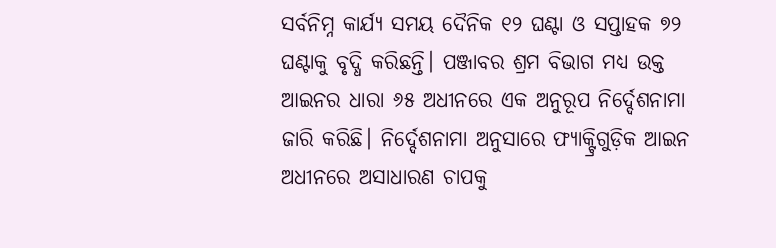ସର୍ବନିମ୍ନ କାର୍ଯ୍ୟ ସମୟ ଦୈନିକ ୧୨ ଘଣ୍ଟା ଓ ସପ୍ତାହକ ୭୨ ଘଣ୍ଟାକୁ ବୃଦ୍ଧି କରିଛନ୍ତି। ପଞ୍ଜାବର ଶ୍ରମ ବିଭାଗ ମଧ୍ୟ ଉକ୍ତ ଆଇନର ଧାରା ୬୫ ଅଧୀନରେ ଏକ ଅନୁରୂପ ନିର୍ଦ୍ଦେଶନାମା ଜାରି କରିଛି। ନିର୍ଦ୍ଦେଶନାମା ଅନୁସାରେ ଫ୍ୟାକ୍ଟ୍ରିଗୁଡ଼ିକ ଆଇନ ଅଧୀନରେ ଅସାଧାରଣ ଚାପକୁ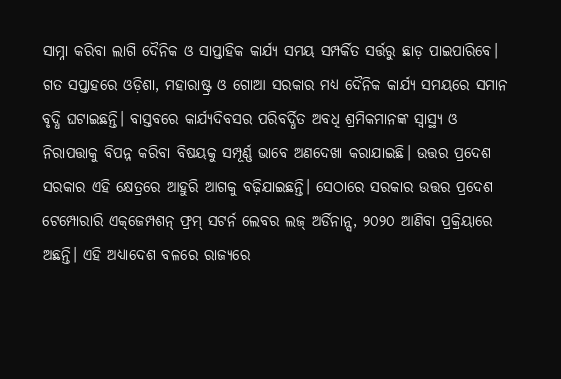ସାମ୍ନା କରିବା ଲାଗି ଦୈନିକ ଓ ସାପ୍ତାହିକ କାର୍ଯ୍ୟ ସମୟ ସମ୍ପର୍କିତ ସର୍ତ୍ତରୁ ଛାଡ଼ ପାଇପାରିବେ। ଗତ ସପ୍ତାହରେ ଓଡ଼ିଶା, ମହାରାଷ୍ଟ୍ର ଓ ଗୋଆ ସରକାର ମଧ୍ୟ ଦୈନିକ କାର୍ଯ୍ୟ ସମୟରେ ସମାନ ବୃଦ୍ଧି ଘଟାଇଛନ୍ତି। ବାସ୍ତବରେ କାର୍ଯ୍ୟଦିବସର ପରିବର୍ଦ୍ଧିତ ଅବଧି ଶ୍ରମିକମାନଙ୍କ ସ୍ବାସ୍ଥ୍ୟ ଓ ନିରାପତ୍ତାକୁ ବିପନ୍ନ କରିବା ବିଷୟକୁ ସମ୍ପୂର୍ଣ୍ଣ ଭାବେ ଅଣଦେଖା କରାଯାଇଛି। ଉତ୍ତର ପ୍ରଦେଶ ସରକାର ଏହି କ୍ଷେତ୍ରରେ ଆହୁରି ଆଗକୁ ବଢ଼ିଯାଇଛନ୍ତି। ସେଠାରେ ସରକାର ଉତ୍ତର ପ୍ରଦେଶ ଟେମ୍ପୋରାରି ଏକ୍‌ଜେମ୍ପଶନ୍‌ ଫ୍ରମ୍‌ ସଟର୍ନ ଲେବର ଲଜ୍‌ ଅର୍ଡିନାନ୍ସ, ୨୦୨୦ ଆଣିବା ପ୍ରକ୍ରିୟାରେ ଅଛନ୍ତି। ଏହି ଅଧ୍ୟାଦେଶ ବଳରେ ରାଜ୍ୟରେ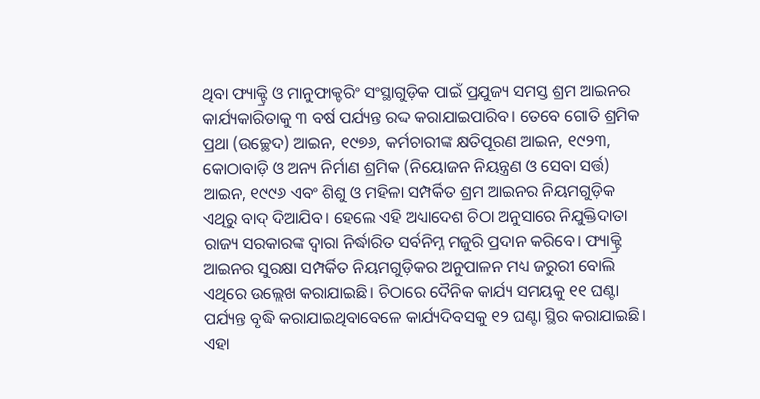ଥିବା ଫ୍ୟାକ୍ଟ୍ରି ଓ ମାନୁଫାକ୍ଚରିଂ ସଂସ୍ଥାଗୁଡ଼ିକ ପାଇଁ ପ୍ରଯୁଜ୍ୟ ସମସ୍ତ ଶ୍ରମ ଆଇନର କାର୍ଯ୍ୟକାରିତାକୁ ୩ ବର୍ଷ ପର୍ଯ୍ୟନ୍ତ ରଦ୍ଦ କରାଯାଇପାରିବ। ତେବେ ଗୋତି ଶ୍ରମିକ ପ୍ରଥା (ଉଚ୍ଛେଦ) ଆଇନ, ୧୯୭୬, କର୍ମଚାରୀଙ୍କ କ୍ଷତିପୂରଣ ଆଇନ, ୧୯୨୩, କୋଠାବାଡ଼ି ଓ ଅନ୍ୟ ନିର୍ମାଣ ଶ୍ରମିକ (ନିୟୋଜନ ନିୟନ୍ତ୍ରଣ ଓ ସେବା ସର୍ତ୍ତ) ଆଇନ, ୧୯୯୬ ଏବଂ ଶିଶୁ ଓ ମହିଳା ସମ୍ପର୍କିତ ଶ୍ରମ ଆଇନର ନିୟମଗୁଡ଼ିକ ଏଥିରୁ ବାଦ୍‌ ଦିଆଯିବ। ହେଲେ ଏହି ଅଧ୍ୟାଦେଶ ଚିଠା ଅନୁସାରେ ନିଯୁକ୍ତିଦାତା ରାଜ୍ୟ ସରକାରଙ୍କ ଦ୍ୱାରା ନିର୍ଦ୍ଧାରିତ ସର୍ବନିମ୍ନ ମଜୁରି ପ୍ରଦାନ କରିବେ। ଫ୍ୟାକ୍ଟ୍ରି ଆଇନର ସୁରକ୍ଷା ସମ୍ପର୍କିତ ନିୟମଗୁଡ଼ିକର ଅନୁପାଳନ ମଧ୍ୟ ଜରୁରୀ ବୋଲି ଏଥିରେ ଉଲ୍ଲେଖ କରାଯାଇଛି। ଚିଠାରେ ଦୈନିକ କାର୍ଯ୍ୟ ସମୟକୁ ୧୧ ଘଣ୍ଟା ପର୍ଯ୍ୟନ୍ତ ବୃଦ୍ଧି କରାଯାଇଥିବାବେଳେ କାର୍ଯ୍ୟଦିବସକୁ ୧୨ ଘଣ୍ଟା ସ୍ଥିର କରାଯାଇଛି। ଏହା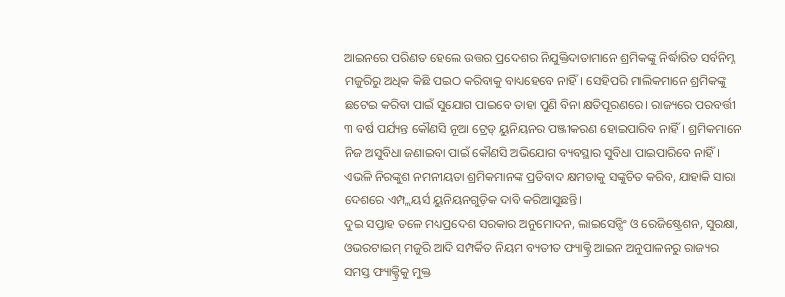ଆଇନରେ ପରିଣତ ହେଲେ ଉତ୍ତର ପ୍ରଦେଶର ନିଯୁକ୍ତିଦାତାମାନେ ଶ୍ରମିକଙ୍କୁ ନିର୍ଦ୍ଧାରିତ ସର୍ବନିମ୍ନ ମଜୁରିରୁ ଅଧିକ କିଛି ପଇଠ କରିବାକୁ ବାଧ୍ୟହେବେ ନାହିଁ। ସେହିପରି ମାଲିକମାନେ ଶ୍ରମିକଙ୍କୁ ଛଟେଇ କରିବା ପାଇଁ ସୁଯୋଗ ପାଇବେ ତାହା ପୁଣି ବିନା କ୍ଷତିପୂରଣରେ। ରାଜ୍ୟରେ ପରବର୍ତ୍ତୀ ୩ ବର୍ଷ ପର୍ଯ୍ୟନ୍ତ କୌଣସି ନୂଆ ଟ୍ରେଡ୍‌ ୟୁନିୟନର ପଞ୍ଜୀକରଣ ହୋଇପାରିବ ନାହିଁ। ଶ୍ରମିକମାନେ ନିଜ ଅସୁବିଧା ଜଣାଇବା ପାଇଁ କୌଣସି ଅଭିଯୋଗ ବ୍ୟବସ୍ଥାର ସୁବିଧା ପାଇପାରିବେ ନାହିଁ। ଏଭଳି ନିରଙ୍କୁଶ ନମନୀୟତା ଶ୍ରମିକମାନଙ୍କ ପ୍ରତିବାଦ କ୍ଷମତାକୁ ସଙ୍କୁଚିତ କରିବ, ଯାହାକି ସାରା ଦେଶରେ ଏମ୍ପ୍ଲୟର୍ସ ୟୁନିୟନଗୁଡ଼ିକ ଦାବି କରିଆସୁଛନ୍ତି।
ଦୁଇ ସପ୍ତାହ ତଳେ ମଧ୍ୟପ୍ରଦେଶ ସରକାର ଅନୁମୋଦନ, ଲାଇସେନ୍ସିଂ ଓ ରେଜିଷ୍ଟ୍ରେଶନ, ସୁରକ୍ଷା, ଓଭରଟାଇମ୍‌ ମଜୁରି ଆଦି ସମ୍ପର୍କିତ ନିୟମ ବ୍ୟତୀତ ଫ୍ୟାକ୍ଟ୍ରି ଆଇନ ଅନୁପାଳନରୁ ରାଜ୍ୟର ସମସ୍ତ ଫ୍ୟାକ୍ଟ୍ରିକୁ ମୁକ୍ତ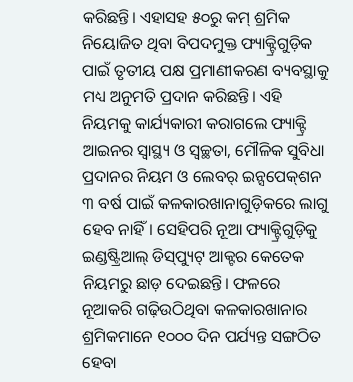କରିଛନ୍ତି। ଏହାସହ ୫୦ରୁ କମ୍‌ ଶ୍ରମିକ ନିୟୋଜିତ ଥିବା ବିପଦମୁକ୍ତ ଫ୍ୟାକ୍ଟ୍ରିଗୁଡ଼ିକ ପାଇଁ ତୃତୀୟ ପକ୍ଷ ପ୍ରମାଣୀକରଣ ବ୍ୟବସ୍ଥାକୁ ମଧ୍ୟ ଅନୁମତି ପ୍ରଦାନ କରିଛନ୍ତି। ଏହି ନିୟମକୁ କାର୍ଯ୍ୟକାରୀ କରାଗଲେ ଫ୍ୟାକ୍ଟ୍ରି ଆଇନର ସ୍ବାସ୍ଥ୍ୟ ଓ ସ୍ବଚ୍ଛତା, ମୌଳିକ ସୁବିଧା ପ୍ରଦାନର ନିୟମ ଓ ଲେବର୍‌ ଇନ୍ସପେକ୍‌ଶନ ୩ ବର୍ଷ ପାଇଁ କଳକାରଖାନାଗୁଡ଼ିକରେ ଲାଗୁ ହେବ ନାହିଁ। ସେହିପରି ନୂଆ ଫ୍ୟାକ୍ଟ୍ରିଗୁଡ଼ିକୁ ଇଣ୍ଡଷ୍ଟ୍ରିଆଲ୍‌ ଡିସ୍‌ପ୍ୟୁଟ୍‌ ଆକ୍ଟର କେତେକ ନିୟମରୁ ଛାଡ଼ ଦେଇଛନ୍ତି। ଫଳରେ ନୂଆକରି ଗଢ଼ିଉଠିଥିବା କଳକାରଖାନାର ଶ୍ରମିକମାନେ ୧୦୦୦ ଦିନ ପର୍ଯ୍ୟନ୍ତ ସଙ୍ଗଠିତ ହେବା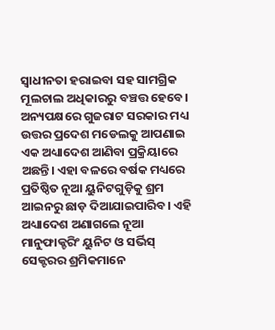ସ୍ବାଧୀନତା ହରାଇବା ସହ ସାମଗ୍ରିକ ମୂଲଚାଲ ଅଧିକାରରୁ ବଞ୍ଚତ୍ତ ହେବେ। ଅନ୍ୟପକ୍ଷରେ ଗୁଜରାଟ ସରକାର ମଧ୍ୟ ଉତ୍ତର ପ୍ରଦେଶ ମଡେଲକୁ ଆପଣାଇ ଏକ ଅଧ୍ୟାଦେଶ ଆଣିବା ପ୍ରକ୍ରିୟାରେ ଅଛନ୍ତି। ଏହା ବଳରେ ବର୍ଷକ ମଧ୍ୟରେ ପ୍ରତିଷ୍ଠିତ ନୂଆ ୟୁନିଟଗୁଡ଼ିକୁ ଶ୍ରମ ଆଇନରୁ ଛାଡ଼ ଦିଆଯାଇପାରିବ। ଏହି ଅଧ୍ୟାଦେଶ ଅଣାଗଲେ ନୂଆ ମାନୁଫାକ୍ଚରିଂ ୟୁନିଟ ଓ ସର୍ଭିସ୍‌ ସେକ୍ଟରର ଶ୍ରମିକମାନେ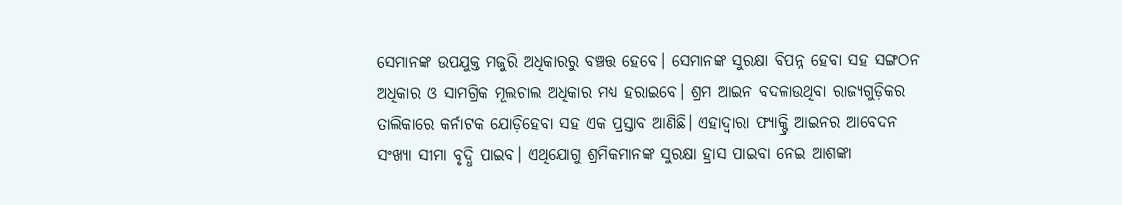ସେମାନଙ୍କ ଉପଯୁକ୍ତ ମଜୁରି ଅଧିକାରରୁ ବଞ୍ଚତ୍ତ ହେବେ। ସେମାନଙ୍କ ସୁରକ୍ଷା ବିପନ୍ନ ହେବା ସହ ସଙ୍ଗଠନ ଅଧିକାର ଓ ସାମଗ୍ରିକ ମୂଲଚାଲ ଅଧିକାର ମଧ୍ୟ ହରାଇବେ। ଶ୍ରମ ଆଇନ ବଦଳାଉଥିବା ରାଜ୍ୟଗୁଡ଼ିକର ତାଲିକାରେ କର୍ନାଟକ ଯୋଡ଼ିହେବା ସହ ଏକ ପ୍ରସ୍ତାବ ଆଣିଛି। ଏହାଦ୍ୱାରା ଫ୍ୟାକ୍ଟ୍ରି ଆଇନର ଆବେଦନ ସଂଖ୍ୟା ସୀମା ବୃଦ୍ଧି ପାଇବ। ଏଥିଯୋଗୁ ଶ୍ରମିକମାନଙ୍କ ସୁରକ୍ଷା ହ୍ରାସ ପାଇବା ନେଇ ଆଶଙ୍କା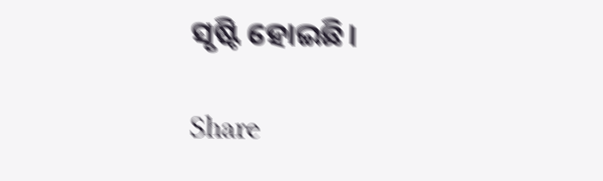ସୃଷ୍ଟି ହୋଇଛି।

Share